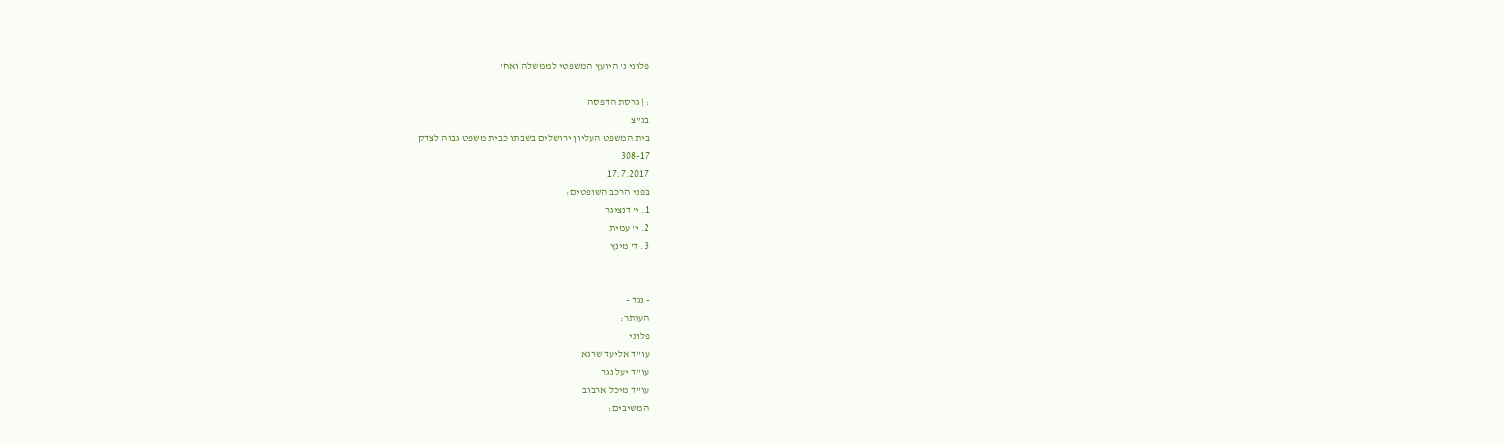פלוני נ' היועץ המשפטי לממשלה ואח'

: | גרסת הדפסה
בג"צ
בית המשפט העליון ירושלים בשבתו כבית משפט גבוה לצדק
308-17
17.7.2017
בפני הרכב השופטים:
1. י' דנציגר
2. י' עמית
3. ד' מינץ


- נגד -
העותר:
פלוני
עו"ד אליעד שרגא
עו"ד יעל נגר
עו"ד מיכל ארבוב
המשיבים: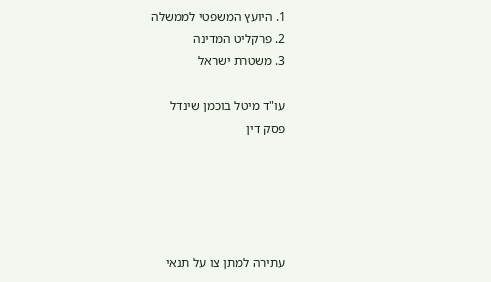1. היועץ המשפטי לממשלה
2. פרקליט המדינה
3. משטרת ישראל

עו"ד מיטל בוכמן שינדל
פסק דין





עתירה למתן צו על תנאי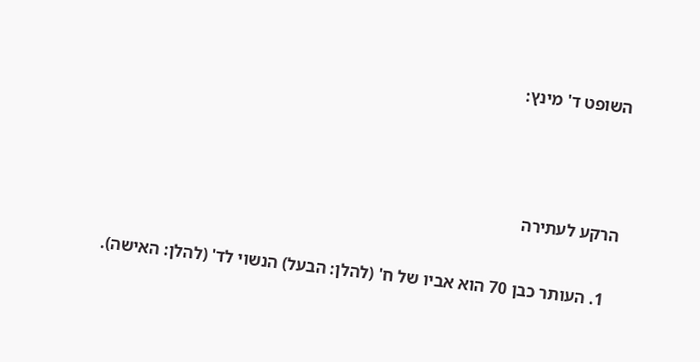השופט ד' מינץ:



הרקע לעתירה

  1. העותר כבן 70 הוא אביו של ח' (להלן: הבעל) הנשוי לד' (להלן: האישה).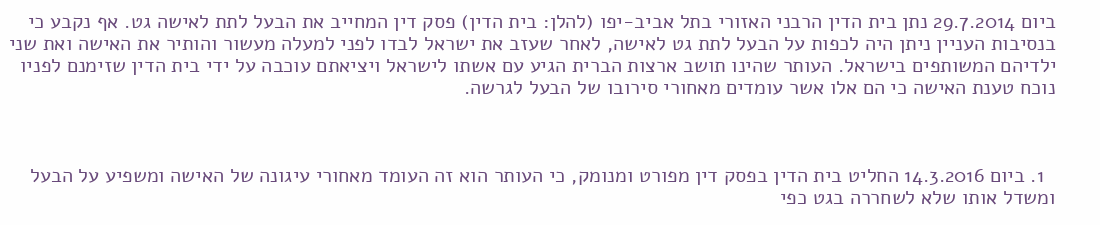ביום 29.7.2014 נתן בית הדין הרבני האזורי בתל אביב-יפו (להלן: בית הדין) פסק דין המחייב את הבעל לתת לאישה גט. אף נקבע כי בנסיבות העניין ניתן היה לכפות על הבעל לתת גט לאישה, לאחר שעזב את ישראל לבדו לפני למעלה מעשור והותיר את האישה ואת שני ילדיהם המשותפים בישראל. העותר שהינו תושב ארצות הברית הגיע עם אשתו לישראל ויציאתם עוכבה על ידי בית הדין שזימנם לפניו נוכח טענת האישה כי הם אלו אשר עומדים מאחורי סירובו של הבעל לגרשה.



  1. ביום 14.3.2016 החליט בית הדין בפסק דין מפורט ומנומק, כי העותר הוא זה העומד מאחורי עיגונה של האישה ומשפיע על הבעל ומשדל אותו שלא לשחררה בגט כפי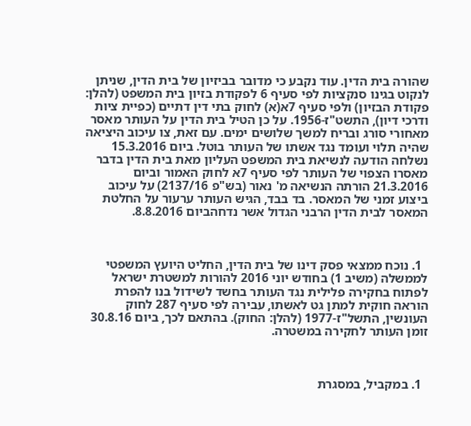שהורה בית הדין. עוד נקבע כי מדובר בביזיון של בית הדין, שניתן לנקוט בגינו סנקציות לפי סעיף 6 לפקודת בזיון בית המשפט (להלן: פקודת הבזיון) ולפי סעיף 7א(א) לחוק בתי דין דתיים (כפיית ציות ודרכי דיון), התשט"ז-1956. על כן הטיל בית הדין על העותר מאסר מאחורי סורג ובריח למשך שלושים ימים. עם זאת, צו עיכוב היציאה שהיה תלוי ועומד נגד אשתו של העותר בוטל. ביום 15.3.2016 נשלחה הודעה לנשיאת בית המשפט העליון מאת בית הדין בדבר מאסרו הצפוי של העותר לפי סעיף 7א לחוק האמור וביום 21.3.2016 הורתה הנשיאה מ' נאור (בש"פ 2137/16) על עיכוב ביצוע זמני של המאסר. בד בבד, הגיש העותר ערעור על החלטת המאסר לבית הדין הרבני הגדול אשר נדחהביום 8.8.2016.



  1. נוכח ממצאי פסק דינו של בית הדין, החליט היועץ המשפטי לממשלה (משיב 1) בחודש יוני 2016 להורות למשטרת ישראל לפתוח בחקירה פלילית נגד העותר בחשד לשידול בנו להפרת הוראה חוקית למתן גט לאשתו, עבירה לפי סעיף 287 לחוק העונשין, התשל"ז-1977 (להלן: החוק). בהתאם לכך, ביום 30.8.16 זומן העותר לחקירה במשטרה.



  1. במקביל, במסגרת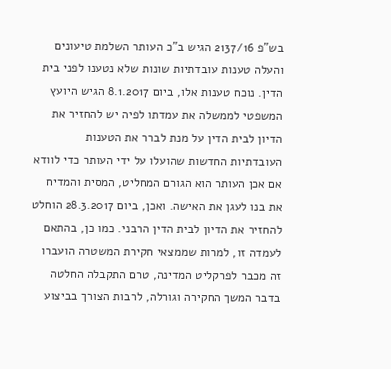בש"פ 2137/16 הגיש ב"כ העותר השלמת טיעונים והעלה טענות עובדתיות שונות שלא נטענו לפני בית הדין. נוכח טענות אלו, ביום 8.1.2017 הגיש היועץ המשפטי לממשלה את עמדתו לפיה יש להחזיר את הדיון לבית הדין על מנת לברר את הטענות העובדתיות החדשות שהועלו על ידי העותר כדי לוודא אם אכן העותר הוא הגורם המחליט, המסית והמדיח את בנו לעגן את האישה. ואכן, ביום 28.3.2017 הוחלט להחזיר את הדיון לבית הדין הרבני. כמו כן, בהתאם לעמדה זו, למרות שממצאי חקירת המשטרה הועברו זה מכבר לפרקליט המדינה, טרם התקבלה החלטה בדבר המשך החקירה וגורלה, לרבות הצורך בביצוע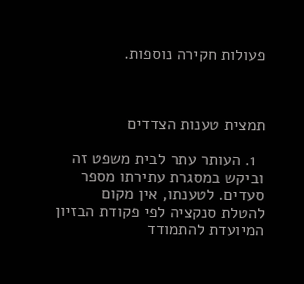פעולות חקירה נוספות.



תמצית טענות הצדדים

  1. העותר עתר לבית משפט זה וביקש במסגרת עתירתו מספר סעדים. לטענתו, אין מקום להטלת סנקציה לפי פקודת הבזיון המיועדת להתמודד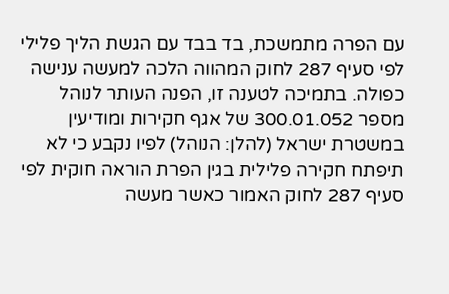עם הפרה מתמשכת, בד בבד עם הגשת הליך פלילי לפי סעיף 287 לחוק המהווה הלכה למעשה ענישה כפולה. בתמיכה לטענה זו, הפנה העותר לנוהל מספר 300.01.052 של אגף חקירות ומודיעין במשטרת ישראל (להלן: הנוהל) לפיו נקבע כי לא תיפתח חקירה פלילית בגין הפרת הוראה חוקית לפי סעיף 287 לחוק האמור כאשר מעשה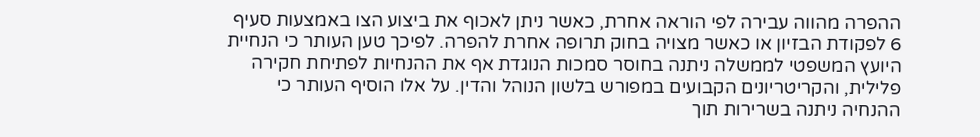ההפרה מהווה עבירה לפי הוראה אחרת, כאשר ניתן לאכוף את ביצוע הצו באמצעות סעיף 6 לפקודת הבזיון או כאשר מצויה בחוק תרופה אחרת להפרה. לפיכך טען העותר כי הנחיית היועץ המשפטי לממשלה ניתנה בחוסר סמכות הנוגדת אף את ההנחיות לפתיחת חקירה פלילית, והקריטריונים הקבועים במפורש בלשון הנוהל והדין. על אלו הוסיף העותר כי ההנחיה ניתנה בשרירות תוך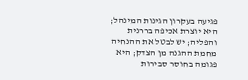פגיעה בעקרון הגינות המינהל; היא יוצרת אכיפה בררנית והפליה; יש לבטל את ההנחיה מחמת ההגנה מן הצדק; היא פגומה בחוסר סבירות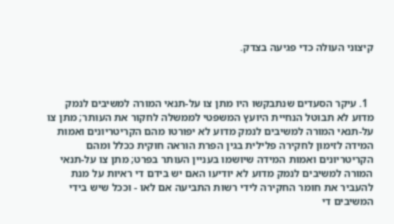קיצוני העולה כדי פגיעה בצדק.



  1. עיקר הסעדים שנתבקשו היו מתן צו על-תנאי המורה למשיבים לנמק מדוע לא תבוטל הנחיית היועץ המשפטי לממשלה לחקור את העותר; מתן צו על-תנאי המורה למשיבים לנמק מדוע לא יפורטו מהם הקריטריונים ואמות המידה לזימון לחקירה פלילית בגין הפרת הוראה חוקית ככלל ומהם הקריטריונים ואמות המידה שיושמו בעניין העותר בפרט; מתן צו על-תנאי המורה למשיבים לנמק מדוע לא יודיעו האם יש בידם די ראיות על מנת להעביר את חומר החקירה לידי רשות התביעה אם לאו - וככל שיש בידי המשיבים די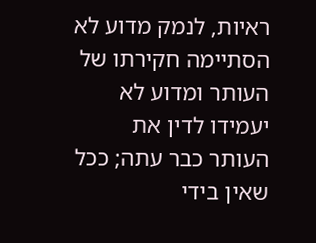ראיות, לנמק מדוע לא הסתיימה חקירתו של העותר ומדוע לא יעמידו לדין את העותר כבר עתה; ככל שאין בידי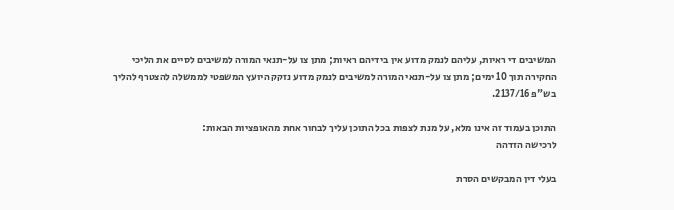המשיבים די ראיות, עליהם לנמק מדוע אין בידיהם ראיות; מתן צו על-תנאי המורה למשיבים לסיים את הליכי החקירה תוך 10 ימים; מתן צו על-תנאי המורה למשיבים לנמק מדוע נזקק היועץ המשפטי לממשלה להצטרף להליך בש"פ 2137/16.

התוכן בעמוד זה אינו מלא, על מנת לצפות בכל התוכן עליך לבחור אחת מהאופציות הבאות:
לרכישה הזדהה

בעלי דין המבקשים הסרת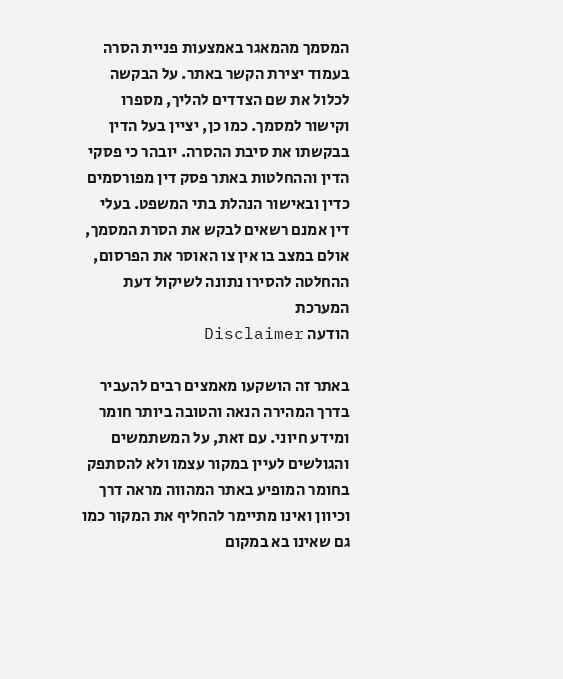המסמך מהמאגר באמצעות פניית הסרה בעמוד יצירת הקשר באתר. על הבקשה לכלול את שם הצדדים להליך, מספרו וקישור למסמך. כמו כן, יציין בעל הדין בבקשתו את סיבת ההסרה. יובהר כי פסקי הדין וההחלטות באתר פסק דין מפורסמים כדין ובאישור הנהלת בתי המשפט. בעלי דין אמנם רשאים לבקש את הסרת המסמך, אולם במצב בו אין צו האוסר את הפרסום, ההחלטה להסירו נתונה לשיקול דעת המערכת
הודעה Disclaimer

באתר זה הושקעו מאמצים רבים להעביר בדרך המהירה הנאה והטובה ביותר חומר ומידע חיוני. עם זאת, על המשתמשים והגולשים לעיין במקור עצמו ולא להסתפק בחומר המופיע באתר המהווה מראה דרך וכיוון ואינו מתיימר להחליף את המקור כמו גם שאינו בא במקום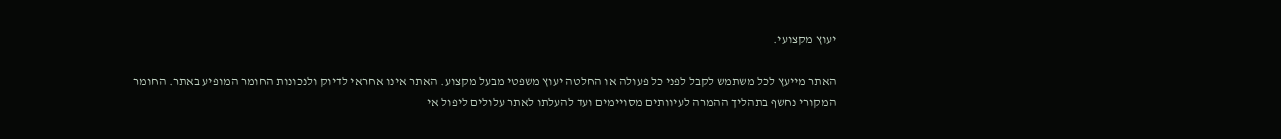יעוץ מקצועי.

האתר מייעץ לכל משתמש לקבל לפני כל פעולה או החלטה יעוץ משפטי מבעל מקצוע. האתר אינו אחראי לדיוק ולנכונות החומר המופיע באתר. החומר המקורי נחשף בתהליך ההמרה לעיוותים מסויימים ועד להעלתו לאתר עלולים ליפול אי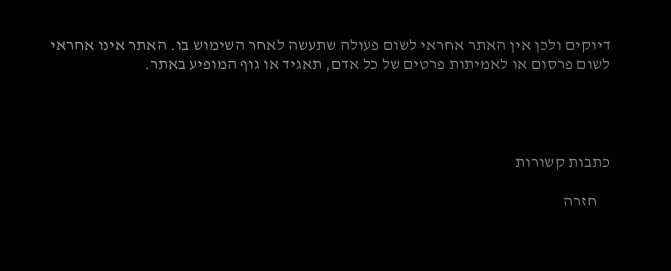דיוקים ולכן אין האתר אחראי לשום פעולה שתעשה לאחר השימוש בו. האתר אינו אחראי לשום פרסום או לאמיתות פרטים של כל אדם, תאגיד או גוף המופיע באתר.




כתבות קשורות

    חזרה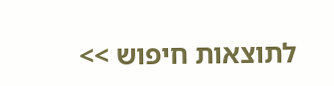לתוצאות חיפוש >>